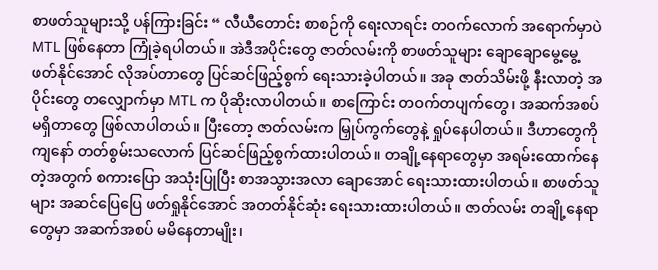စာဖတ်သူများသို့ ပန်ကြားခြင်း “ လီယီတောင်း စာစဉ်ကို ရေးလာရင်း တဝက်လောက် အရောက်မှာပဲ MTL ဖြစ်နေတာ ကြုံခဲ့ရပါတယ်။ အဲဒီအပိုင်းတွေ ဇာတ်လမ်းကို စာဖတ်သူများ ချောချောမွေ့မွေ့ ဖတ်နိုင်အောင် လိုအပ်တာတွေ ပြင်ဆင်ဖြည့်စွက် ရေးသားခဲ့ပါတယ်။ အခု ဇာတ်သိမ်းဖို့ နီးလာတဲ့ အပိုင်းတွေ တလျှောက်မှာ MTL က ပိုဆိုးလာပါတယ်။ စာကြောင်း တဝက်တပျက်တွေ၊ အဆက်အစပ် မရှိတာတွေ ဖြစ်လာပါတယ်။ ပြီးတော့ ဇာတ်လမ်းက မြှုပ်ကွက်တွေနဲ့ ရှုပ်နေပါတယ်။ ဒီဟာတွေကို ကျနော် တတ်စွမ်းသလောက် ပြင်ဆင်ဖြည့်စွက်ထားပါတယ်။ တချို့နေရာတွေမှာ အရမ်းထောက်နေတဲ့အတွက် စကားပြော အသုံးပြုပြီး စာအသွားအလာ ချောအောင် ရေးသားထားပါတယ်။ စာဖတ်သူများ အဆင်ပြေပြေ ဖတ်ရှုနိုင်အောင် အတတ်နိုင်ဆုံး ရေးသားထားပါတယ်။ ဇာတ်လမ်း တချို့နေရာတွေမှာ အဆက်အစပ် မမိနေတာမျိုး၊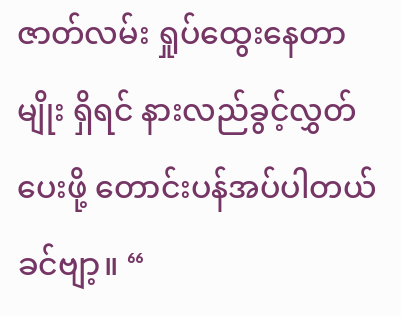ဇာတ်လမ်း ရှုပ်ထွေးနေတာမျိုး ရှိရင် နားလည်ခွင့်လွှတ်ပေးဖို့ တောင်းပန်အပ်ပါတယ်ခင်ဗျာ့။ “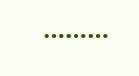………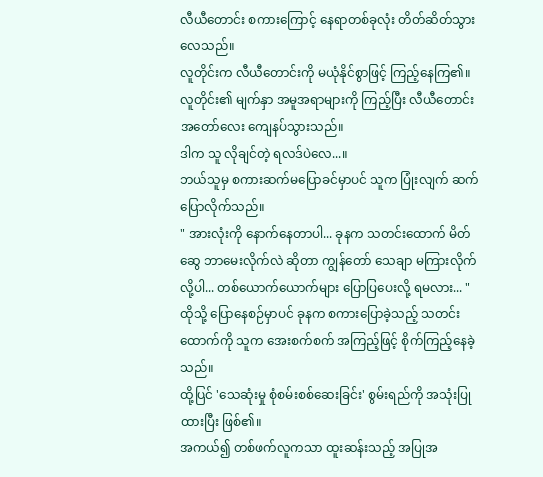လီယီတောင်း စကားကြောင့် နေရာတစ်ခုလုံး တိတ်ဆိတ်သွားလေသည်။
လူတိုင်းက လီယီတောင်းကို မယုံနိုင်စွာဖြင့် ကြည့်နေကြ၏။
လူတိုင်း၏ မျက်နှာ အမူအရာများကို ကြည့်ပြီး လီယီတောင်း အတော်လေး ကျေနပ်သွားသည်။
ဒါက သူ လိုချင်တဲ့ ရလဒ်ပဲလေ...။
ဘယ်သူမှ စကားဆက်မပြောခင်မှာပင် သူက ပြုံးလျက် ဆက်ပြောလိုက်သည်။
" အားလုံးကို နောက်နေတာပါ... ခုနက သတင်းထောက် မိတ်ဆွေ ဘာမေးလိုက်လဲ ဆိုတာ ကျွန်တော် သေချာ မကြားလိုက်လို့ပါ... တစ်ယောက်ယောက်များ ပြောပြပေးလို့ ရမလား... "
ထိုသို့ ပြောနေစဉ်မှာပင် ခုနက စကားပြောခဲ့သည့် သတင်းထောက်ကို သူက အေးစက်စက် အကြည့်ဖြင့် စိုက်ကြည့်နေခဲ့သည်။
ထို့ပြင် 'သေဆုံးမှု စုံစမ်းစစ်ဆေးခြင်း' စွမ်းရည်ကို အသုံးပြုထားပြီး ဖြစ်၏။
အကယ်၍ တစ်ဖက်လူကသာ ထူးဆန်းသည့် အပြုအ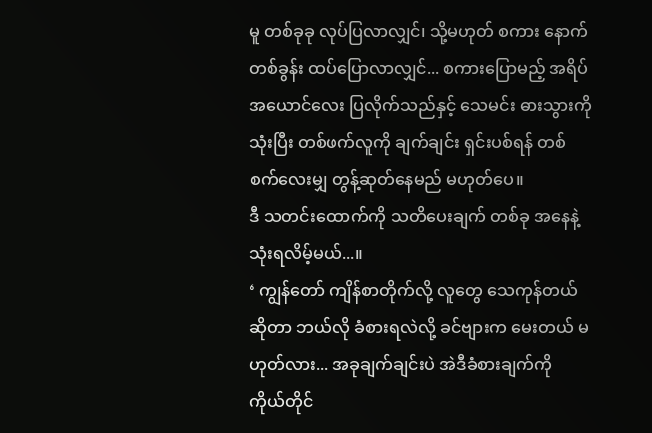မူ တစ်ခုခု လုပ်ပြလာလျှင်၊ သို့မဟုတ် စကား နောက်တစ်ခွန်း ထပ်ပြောလာလျှင်... စကားပြောမည့် အရိပ်အယောင်လေး ပြလိုက်သည်နှင့် သေမင်း ဓားသွားကို သုံးပြီး တစ်ဖက်လူကို ချက်ချင်း ရှင်းပစ်ရန် တစ်စက်လေးမျှ တွန့်ဆုတ်နေမည် မဟုတ်ပေ။
ဒီ သတင်းထောက်ကို သတိပေးချက် တစ်ခု အနေနဲ့ သုံးရလိမ့်မယ်...။
‘ ကျွန်တော် ကျိန်စာတိုက်လို့ လူတွေ သေကုန်တယ် ဆိုတာ ဘယ်လို ခံစားရလဲလို့ ခင်ဗျားက မေးတယ် မဟုတ်လား... အခုချက်ချင်းပဲ အဲဒီခံစားချက်ကို ကိုယ်တိုင်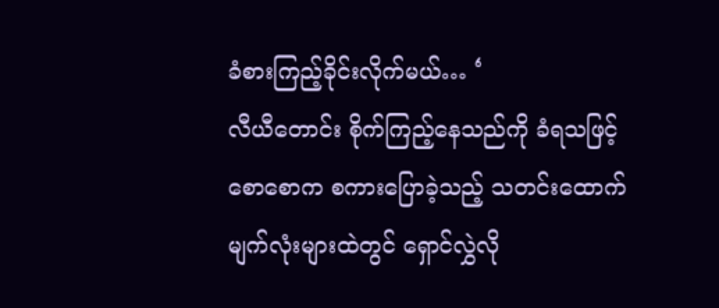ခံစားကြည့်ခိုင်းလိုက်မယ်… ‘
လီယီတောင်း စိုက်ကြည့်နေသည်ကို ခံရသဖြင့် စောစောက စကားပြောခဲ့သည့် သတင်းထောက် မျက်လုံးများထဲတွင် ရှောင်လွှဲလို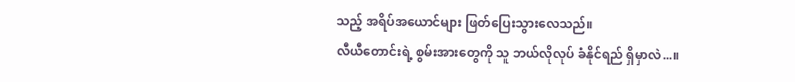သည့် အရိပ်အယောင်များ ဖြတ်ပြေးသွားလေသည်။
လီယီတောင်းရဲ့ စွမ်းအားတွေကို သူ ဘယ်လိုလုပ် ခံနိုင်ရည် ရှိမှာလဲ...။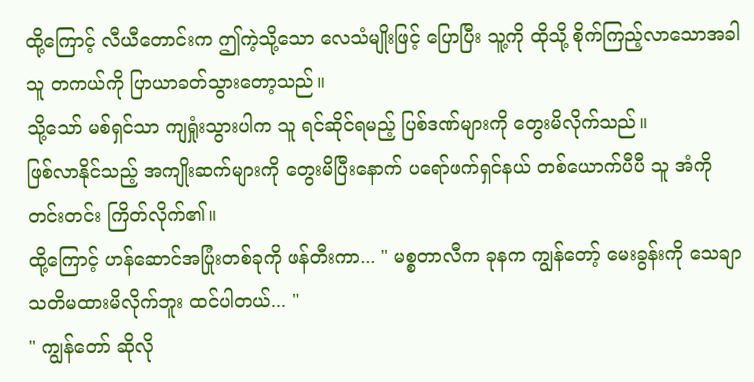ထို့ကြောင့် လီယီတောင်းက ဤကဲ့သို့သော လေသံမျိုးဖြင့် ပြောပြီး သူ့ကို ထိုသို့ စိုက်ကြည့်လာသောအခါ သူ တကယ်ကို ပြာယာခတ်သွားတော့သည်။
သို့သော် မစ်ရှင်သာ ကျရှုံးသွားပါက သူ ရင်ဆိုင်ရမည့် ပြစ်ဒဏ်များကို တွေးမိလိုက်သည်။
ဖြစ်လာနိုင်သည့် အကျိုးဆက်များကို တွေးမိပြီးနောက် ပရော်ဖက်ရှင်နယ် တစ်ယောက်ပီပီ သူ အံကို တင်းတင်း ကြိတ်လိုက်၏။
ထို့ကြောင့် ဟန်ဆောင်အပြုံးတစ်ခုကို ဖန်တီးကာ... " မစ္စတာလီက ခုနက ကျွန်တော့် မေးခွန်းကို သေချာ သတိမထားမိလိုက်ဘူး ထင်ပါတယ်... "
" ကျွန်တော် ဆိုလို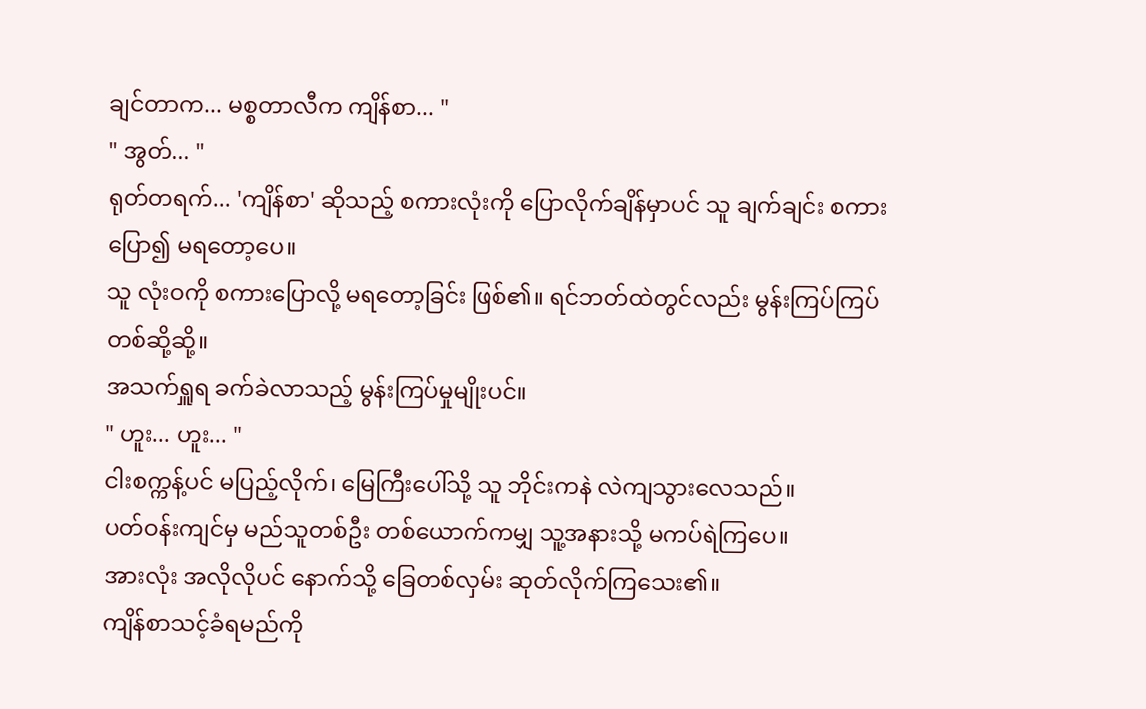ချင်တာက... မစ္စတာလီက ကျိန်စာ... "
" အွတ်... "
ရုတ်တရက်... 'ကျိန်စာ' ဆိုသည့် စကားလုံးကို ပြောလိုက်ချိန်မှာပင် သူ ချက်ချင်း စကားပြော၍ မရတော့ပေ။
သူ လုံးဝကို စကားပြောလို့ မရတော့ခြင်း ဖြစ်၏။ ရင်ဘတ်ထဲတွင်လည်း မွန်းကြပ်ကြပ် တစ်ဆို့ဆို့။
အသက်ရှူရ ခက်ခဲလာသည့် မွန်းကြပ်မှုမျိုးပင်။
" ဟူး... ဟူး... "
ငါးစက္ကန့်ပင် မပြည့်လိုက်၊ မြေကြီးပေါ်သို့ သူ ဘိုင်းကနဲ လဲကျသွားလေသည်။
ပတ်ဝန်းကျင်မှ မည်သူတစ်ဦး တစ်ယောက်ကမျှ သူ့အနားသို့ မကပ်ရဲကြပေ။
အားလုံး အလိုလိုပင် နောက်သို့ ခြေတစ်လှမ်း ဆုတ်လိုက်ကြသေး၏။
ကျိန်စာသင့်ခံရမည်ကို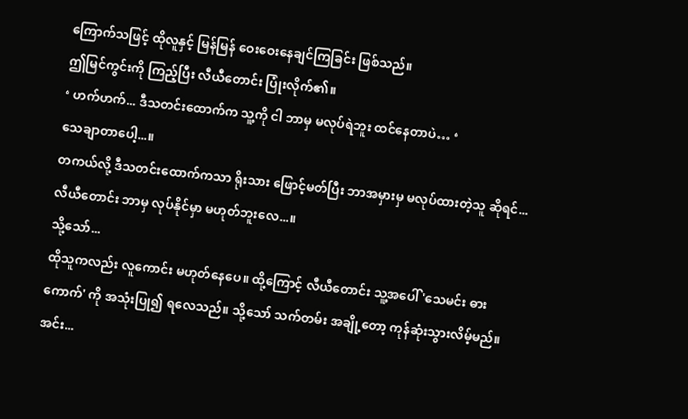ကြောက်သဖြင့် ထိုလူနှင့် မြန်မြန် ဝေးဝေးနေချင်ကြခြင်း ဖြစ်သည်။
ဤမြင်ကွင်းကို ကြည့်ပြီး လီယီတောင်း ပြုံးလိုက်၏။
‘ ဟက်ဟက်... ဒီသတင်းထောက်က သူ့ကို ငါ ဘာမှ မလုပ်ရဲဘူး ထင်နေတာပဲ… ‘
သေချာတာပေါ့...။
တကယ်လို့ ဒီသတင်းထောက်ကသာ ရိုးသား ဖြောင့်မတ်ပြီး ဘာအမှားမှ မလုပ်ထားတဲ့သူ ဆိုရင်... လီယီတောင်း ဘာမှ လုပ်နိုင်မှာ မဟုတ်ဘူးလေ...။
သို့သော်...
ထိုသူကလည်း လူကောင်း မဟုတ်နေပေ။ ထို့ကြောင့် လီယီတောင်း သူ့အပေါ် 'သေမင်း ဓားကောက်' ကို အသုံးပြု၍ ရလေသည်။ သို့သော် သက်တမ်း အချို့တော့ ကုန်ဆုံးသွားလိမ့်မည်။
အင်း...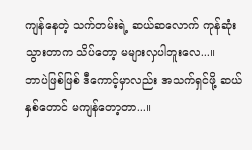ကျန်နေတဲ့ သက်တမ်းရဲ့ ဆယ်ဆလောက် ကုန်ဆုံးသွားတာက သိပ်တော့ မများလှပါဘူးလေ...။
ဘာပဲဖြစ်ဖြစ် ဒီကောင့်မှာလည်း အသက်ရှင်ဖို့ ဆယ်နှစ်တောင် မကျန်တော့တာ...။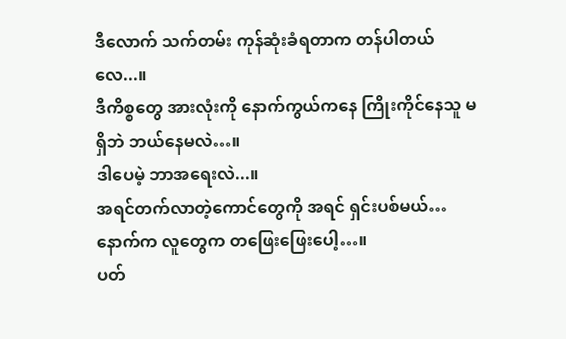ဒီလောက် သက်တမ်း ကုန်ဆုံးခံရတာက တန်ပါတယ်လေ...။
ဒီကိစ္စတွေ အားလုံးကို နောက်ကွယ်ကနေ ကြိုးကိုင်နေသူ မရှိဘဲ ဘယ်နေမလဲ…။
ဒါပေမဲ့ ဘာအရေးလဲ...။
အရင်တက်လာတဲ့ကောင်တွေကို အရင် ရှင်းပစ်မယ်… နောက်က လူတွေက တဖြေးဖြေးပေါ့…။
ပတ်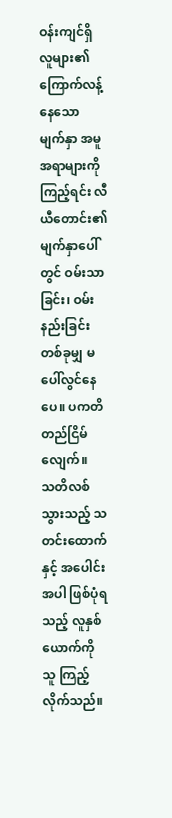ဝန်းကျင်ရှိ လူများ၏ ကြောက်လန့်နေသော မျက်နှာ အမူအရာများကို ကြည့်ရင်း လီယီတောင်း၏ မျက်နှာပေါ်တွင် ဝမ်းသာခြင်း၊ ဝမ်းနည်းခြင်း တစ်ခုမျှ မပေါ်လွင်နေပေ။ ပကတိ တည်ငြိမ်လျေက်။
သတိလစ်သွားသည့် သတင်းထောက်နှင့် အပေါင်းအပါ ဖြစ်ပုံရသည့် လူနှစ်ယောက်ကို သူ ကြည့်လိုက်သည်။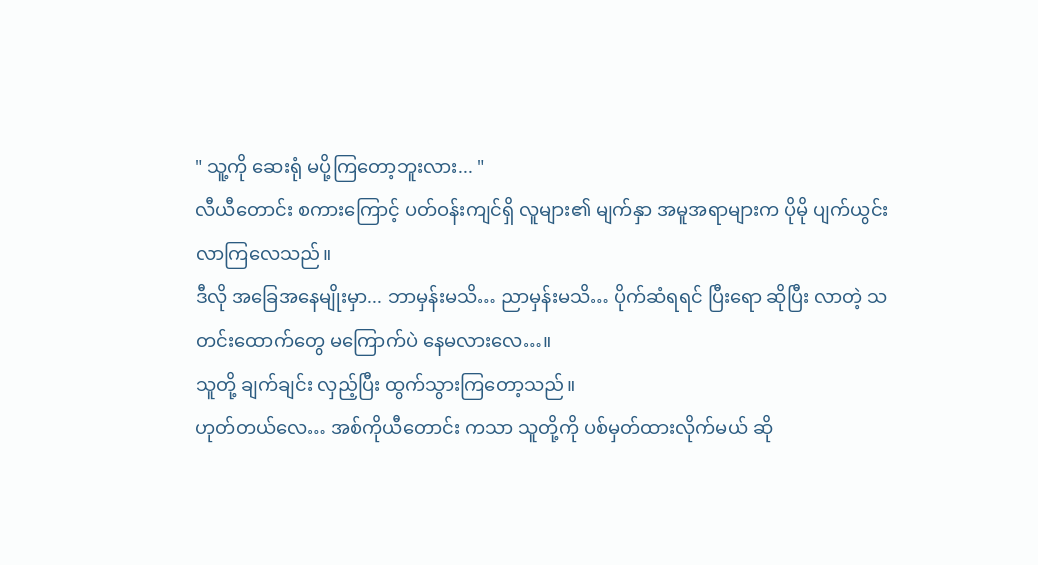" သူ့ကို ဆေးရုံ မပို့ကြတော့ဘူးလား... "
လီယီတောင်း စကားကြောင့် ပတ်ဝန်းကျင်ရှိ လူများ၏ မျက်နှာ အမူအရာများက ပိုမို ပျက်ယွင်းလာကြလေသည်။
ဒီလို အခြေအနေမျိုးမှာ... ဘာမှန်းမသိ… ညာမှန်းမသိ… ပိုက်ဆံရရင် ပြီးရော ဆိုပြီး လာတဲ့ သတင်းထောက်တွေ မကြောက်ပဲ နေမလားလေ…။
သူတို့ ချက်ချင်း လှည့်ပြီး ထွက်သွားကြတော့သည်။
ဟုတ်တယ်လေ… အစ်ကိုယီတောင်း ကသာ သူတို့ကို ပစ်မှတ်ထားလိုက်မယ် ဆို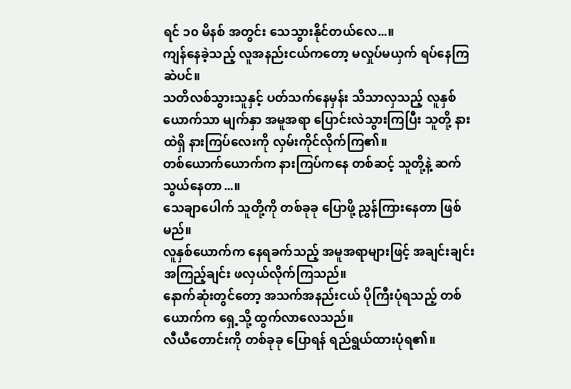ရင် ၁၀ မိနစ် အတွင်း သေသွားနိုင်တယ်လေ...။
ကျန်နေခဲ့သည့် လူအနည်းငယ်ကတော့ မလှုပ်မယှက် ရပ်နေကြဆဲပင်။
သတိလစ်သွားသူနှင့် ပတ်သက်နေမှန်း သိသာလှသည့် လူနှစ်ယောက်သာ မျက်နှာ အမူအရာ ပြောင်းလဲသွားကြပြီး သူတို့ နားထဲရှိ နားကြပ်လေးကို လှမ်းကိုင်လိုက်ကြ၏။
တစ်ယောက်ယောက်က နားကြပ်ကနေ တစ်ဆင့် သူတို့နဲ့ ဆက်သွယ်နေတာ...။
သေချာပေါက် သူတို့ကို တစ်ခုခု ပြောဖို့ ညွှန်ကြားနေတာ ဖြစ်မည်။
လူနှစ်ယောက်က နေရခက်သည့် အမူအရာများဖြင့် အချင်းချင်း အကြည့်ချင်း ဖလှယ်လိုက်ကြသည်။
နောက်ဆုံးတွင်တော့ အသက်အနည်းငယ် ပိုကြီးပုံရသည့် တစ်ယောက်က ရှေ့သို့ ထွက်လာလေသည်။
လီယီတောင်းကို တစ်ခုခု ပြောရန် ရည်ရွယ်ထားပုံရ၏။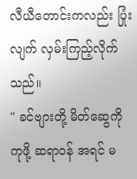လီယီတောင်းကလည်း ပြုံးလျက် လှမ်းကြည့်လိုက်သည်။
" ခင်ဗျားတို့ မိတ်ဆွေကို ကုဖို့ ဆရာဝန် အရင် မ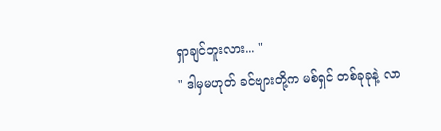ရှာချင်ဘူးလား... "
" ဒါမှမဟုတ် ခင်ဗျားတို့က မစ်ရှင် တစ်ခုခုနဲ့ လာ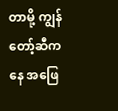တာမို့ ကျွန်တော့်ဆီကနေ အဖြေ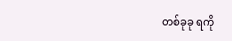တစ်ခုခု ရကို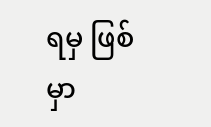ရမှ ဖြစ်မှာ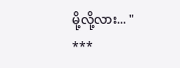မို့လို့လား... "
***